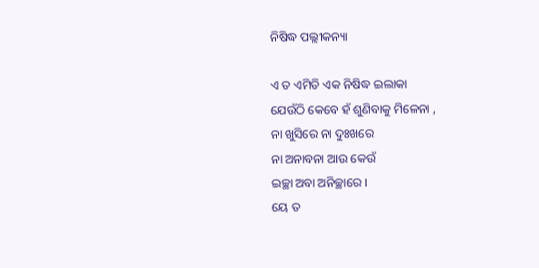ନିଷିଦ୍ଧ ପଲ୍ଲୀକନ୍ୟା

ଏ ତ ଏମିତି ଏକ ନିଷିଦ୍ଧ ଇଲାକା
ଯେଉଁଠି କେବେ ହଁ ଶୁଣିବାକୁ ମିଳେନା ,
ନା ଖୁସିରେ ନା ଦୁଃଖରେ
ନା ଅନାବନା ଆଉ କେଉଁ
ଇଚ୍ଛା ଅବା ଅନିଚ୍ଛାରେ ।
ୟେ ତ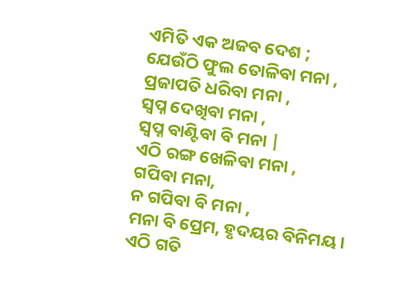ଏମିତି ଏକ ଅଜବ ଦେଶ ;
ଯେଉଁଠି ଫୁଲ ତୋଳିବା ମନା ,
ପ୍ରଜାପତି ଧରିବା ମନା ,
ସ୍ଵପ୍ନ ଦେଖିବା ମନା ,
ସ୍ଵପ୍ନ ବାଣ୍ଟିବା ବି ମନା |
ଏଠି ରଙ୍ଗ ଖେଳିବା ମନା ,
ଗପିବା ମନା,
ନ ଗପିବା ବି ମନା ,
ମନା ବି ପ୍ରେମ, ହୃଦୟର ବିନିମୟ ।
ଏଠି ଗତି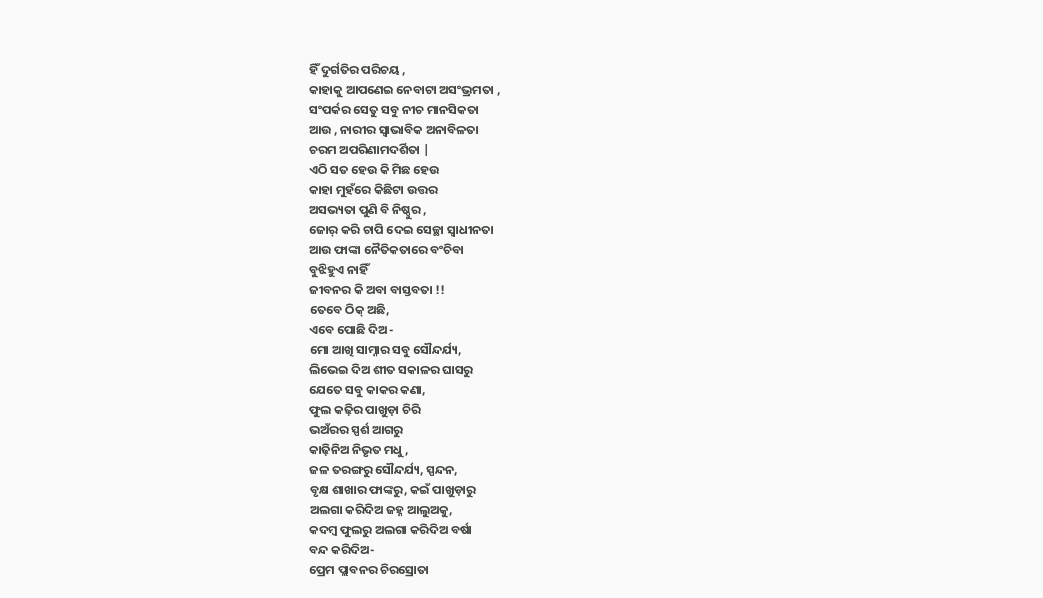ହିଁ ଦୁର୍ଗତିର ପରିଚୟ ,
କାହାକୁ ଆପଣେଇ ନେବାଟା ଅସଂଭ୍ରମତା ,
ସଂପର୍କର ସେତୁ ସବୁ ନୀଚ ମାନସିକତା
ଆଉ , ନାରୀର ସ୍ବାଭାବିକ ଅନାବିଳତା
ଚରମ ଅପରିଣାମଦର୍ଶିତା |
ଏଠି ସତ ହେଉ କି ମିଛ ହେଉ
କାହା ମୁହଁରେ କିଛିଟା ଉତ୍ତର
ଅସଭ୍ୟତା ପୁଣି ବି ନିଷ୍ଠୁର ,
ଜୋର୍ କରି ଚାପି ଦେଇ ସେଚ୍ଛା ସ୍ବାଧୀନତା
ଆଉ ଫାଙ୍କା ନୈତିକତାରେ ବଂଚିବା
ବୁଝିହୁଏ ନାହିଁ
ଜୀବନର କି ଅବା ବାସ୍ତବତା !!
ତେବେ ଠିକ୍ ଅଛି,
ଏବେ ପୋଛି ଦିଅ -
ମୋ ଆଖି ସାମ୍ନାର ସବୁ ସୌନ୍ଦର୍ଯ୍ୟ,
ଲିଭେଇ ଦିଅ ଶୀତ ସକାଳର ଘାସରୁ
ଯେତେ ସବୁ କାକର କଣା,
ଫୁଲ କଢ଼ିର ପାଖୁଡ଼ା ଚିରି
ଭଅଁରର ସ୍ପର୍ଶ ଆଗରୁ
କାଢ଼ିନିଅ ନିଭୃତ ମଧୁ ,
ଜଳ ତରଙ୍ଗରୁ ସୌନ୍ଦର୍ଯ୍ୟ, ସ୍ପନ୍ଦନ,
ବୃକ୍ଷ ଶାଖାର ଫାଙ୍କରୁ, କଇଁ ପାଖୁଡ଼ାରୁ
ଅଲଗା କରିଦିଅ ଜହ୍ନ ଆଲୁଅକୁ,
କଦମ୍ବ ଫୁଲରୁ ଅଲଗା କରିଦିଅ ବର୍ଷା
ବନ୍ଦ କରିଦିଅ-
ପ୍ରେମ ପ୍ଲାବନର ଚିରସ୍ରୋତା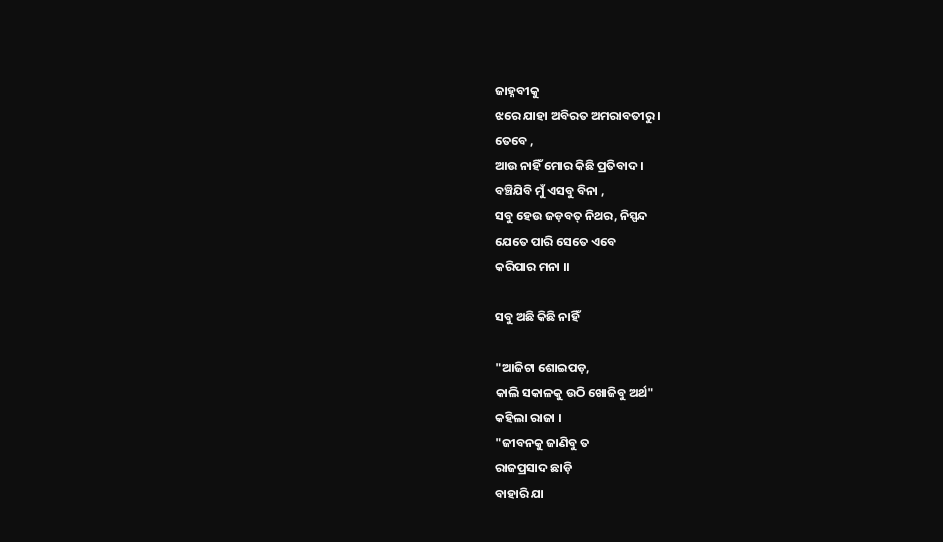ଜାହ୍ନବୀକୁ
ଝରେ ଯାହା ଅବିରତ ଅମରାବତୀରୁ ।
ତେବେ ,
ଆଉ ନାହିଁ ମୋର କିଛି ପ୍ରତିବାଦ ।
ବଞ୍ଚିଯିବି ମୁଁ ଏସବୁ ବିନା ,
ସବୁ ହେଉ ଜଡ଼ବତ୍ ନିଥର, ନିସ୍ପନ୍ଦ
ଯେତେ ପାରି ସେତେ ଏବେ
କରିପାର ମନା ।।

ସବୁ ଅଛି କିଛି ନାହିଁ

"ଆଜିଟା ଶୋଇପଡ଼,
କାଲି ସକାଳକୁ ଉଠି ଖୋଜିବୁ ଅର୍ଥ"
କହିଲା ରାଜା ।
"ଜୀବନକୁ ଜାଣିବୁ ତ
ରାଜପ୍ରସାଦ ଛାଡ଼ି
ବାହାରି ଯା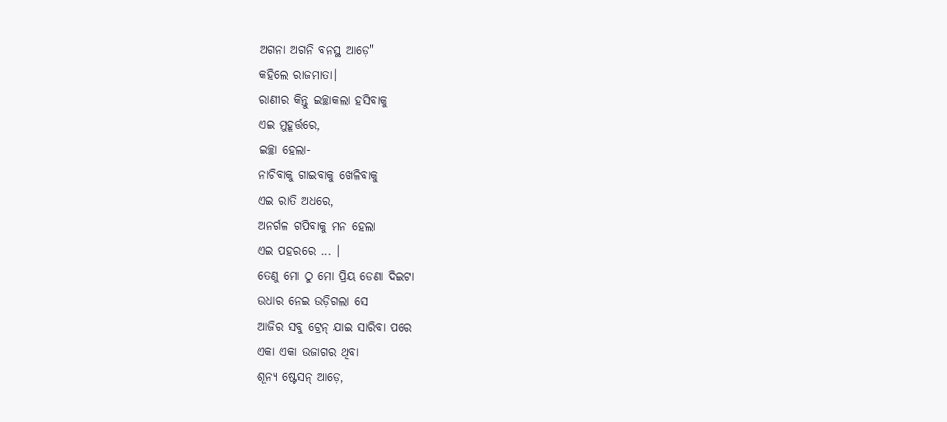ଅଗନା ଅଗନି ବନସ୍ଥ ଆଡ଼େ"
କହିଲେ ରାଜମାତା।
ରାଣୀର କିନ୍ତୁ ଇଚ୍ଛାକଲା ହସିବାକୁ
ଏଇ ମୁହୂର୍ତ୍ତରେ,
ଇଚ୍ଛା ହେଲା-
ନାଚିବାକୁ ଗାଇବାକୁ ଖେଳିବାକୁ
ଏଇ ରାତି ଅଧରେ,
ଅନର୍ଗଳ ଗପିବାକୁ ମନ ହେଲା
ଏଇ ପହରରେ ... ।
ତେଣୁ ମୋ ଠୁ ମୋ ପ୍ରିୟ ଡେଣା ଦିଇଟା
ଉଧାର ନେଇ ଉଡ଼ିଗଲା ସେ
ଆଜିର ସବୁ ଟ୍ରେନ୍ ଯାଇ ସାରିବା ପରେ
ଏକା ଏକା ଉଜାଗର ଥିବା
ଶୂନ୍ୟ ଷ୍ଟେସନ୍‌ ଆଡ଼େ,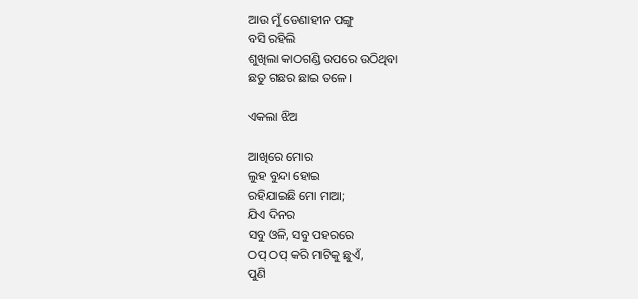ଆଉ ମୁଁ ଡେଣାହୀନ ପଙ୍ଗୁ
ବସି ରହିଲି
ଶୁଖିଲା କାଠଗଣ୍ଡି ଉପରେ ଉଠିଥିବା
ଛତୁ ଗଛର ଛାଇ ତଳେ ।

ଏକଲା ଝିଅ

ଆଖିରେ ମୋର
ଲୁହ ବୁନ୍ଦା ହୋଇ
ରହିଯାଇଛି ମୋ ମାଆ;
ଯିଏ ଦିନର
ସବୁ ଓଳି, ସବୁ ପହରରେ
ଠପ୍ ଠପ୍ କରି ମାଟିକୁ ଛୁଏଁ,
ପୁଣି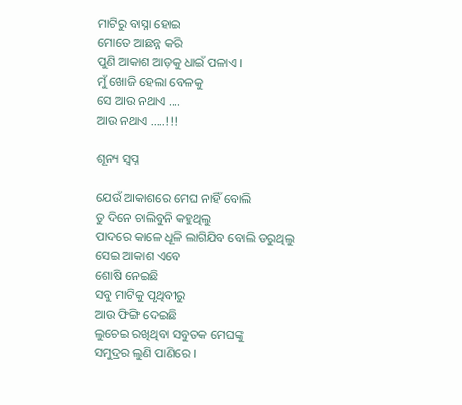ମାଟିରୁ ବାସ୍ନା ହୋଇ
ମୋତେ ଆଛନ୍ନ କରି
ପୁଣି ଆକାଶ ଆଡ଼କୁ ଧାଇଁ ପଳାଏ ।
ମୁଁ ଖୋଜି ହେଲା ବେଳକୁ
ସେ ଆଉ ନଥାଏ ....
ଆଉ ନଥାଏ .....!!!

ଶୂନ୍ୟ ସ୍ୱପ୍ନ

ଯେଉଁ ଆକାଶରେ ମେଘ ନାହିଁ ବୋଲି
ତୁ ଦିନେ ଚାଲିବୁନି କହୁଥିଲୁ
ପାଦରେ କାଳେ ଧୂଳି ଲାଗିଯିବ ବୋଲି ଡରୁଥିଲୁ
ସେଇ ଆକାଶ ଏବେ
ଶୋଷି ନେଇଛି
ସବୁ ମାଟିକୁ ପୃଥିବୀରୁ
ଆଉ ଫିଙ୍ଗି ଦେଇଛି
ଲୁଚେଇ ରଖିଥିବା ସବୁତକ ମେଘଙ୍କୁ
ସମୁଦ୍ରର ଲୁଣି ପାଣିରେ ।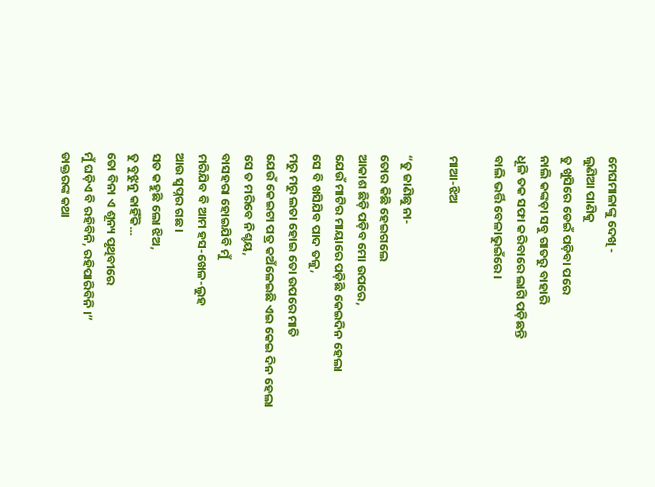ମେଘମାଳାଙ୍କୁ ଦେଖି -
ଲୁଣିଆ ପାଣିକୁ
ତୁ ଖୁସିରେ ଡେଇଁ ପଡ଼ିବା ପରେ
ନାଲି କଙ୍କଡ଼ା ସବୁ ଗାତରୁ ବାହାରି
ଧୂଳି ତକ ସଫା କରିବାରେ ଲାଗି ପଡ଼ିଛନ୍ତି
ବାଲି ଭର୍ତ୍ତି ବେଳାଭୁଇଁରେ ।

ମାଆ-ଝିଅ

“ତୁ ଜାଣିଛୁ ନା-
ତୋର କିଛି ହେଇଗଲେ
ଆକାଶ ଛିଡ଼ି ପଡ଼ିବ ମୋ ଉପରେ,
ଯେଉଁ ମାଟିର ମାୟାରେ ପଡ଼ିଛି କେଇଦିନ ହେଲା
ସେ ବି ଖସିଯିବ ପାଦ ତଳୁ,
ମରୁ ମରୁ ଲତା ହୋଇ ତୋ ଉପରେ ମାତି
ଯେଉଁ କେଇଟା ପତ୍ର କଅଁଳେଇଛି ଏଇ କେଇ ଦିନ ହେଲା
ସେ ତ ମରିବେ ନିଶ୍ଚୟ,
ବାସହରା ହୋଇଯିବି ମୁଁ
ମରିଯିବ ବି ଆମ ହସ-ଖେଳ-ଲୁହ
ଆଉ ସ୍ୱପ୍ନର ଗଛ ।
ସତ କହୁଛି ଲୋ ଝିଅ,
ତୁ ବୁଝୁନୁ କାହିଁକି...
ତୋ ବିନା ଏ ଶୂନ୍ୟ ପୃଥିବୀରେ
ମୁଁ ଘଡ଼ିଏ ବି ରହିବିନି, ରହିପାରିବିନି ।”
ଡାକ୍ତରଙ୍କ କଥା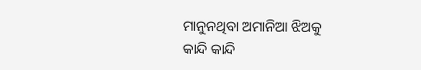ମାନୁନଥିବା ଅମାନିଆ ଝିଅକୁ
କାନ୍ଦି କାନ୍ଦି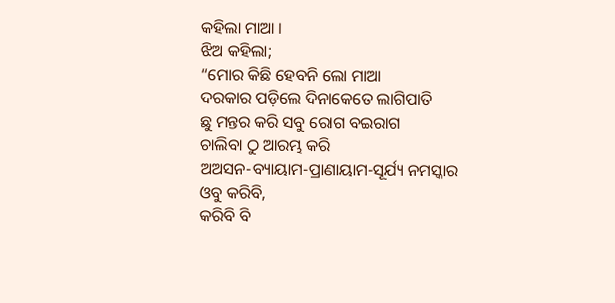କହିଲା ମାଆ ।
ଝିଅ କହିଲା;
“ମୋର କିଛି ହେବନି ଲୋ ମାଆ
ଦରକାର ପଡ଼ିଲେ ଦିନାକେତେ ଲାଗିପାତି
ଛୁ ମନ୍ତର କରି ସବୁ ରୋଗ ବଇରାଗ
ଚାଲିବା ଠୁ ଆରମ୍ଭ କରି
ଅଅସନ-ବ୍ୟାୟାମ-ପ୍ରାଣାୟାମ-ସୂର୍ଯ୍ୟ ନମସ୍କାର
ଓବୁ କରିବି,
କରିବି ବି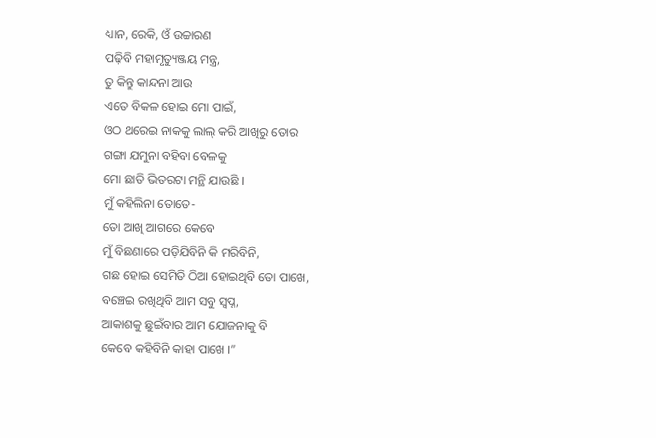ଧ୍ୟାନ, ରେକି, ଓଁ ଉଚ୍ଚାରଣ
ପଢ଼ିବି ମହାମୃତ୍ୟୁଞ୍ଜୟ ମନ୍ତ୍ର,
ତୁ କିନ୍ତୁ କାନ୍ଦନା ଆଉ
ଏତେ ବିକଳ ହୋଇ ମୋ ପାଇଁ,
ଓଠ ଥରେଇ ନାକକୁ ଲାଲ୍ କରି ଆଖିରୁ ତୋର
ଗଙ୍ଗା ଯମୁନା ବହିବା ବେଳକୁ
ମୋ ଛାତି ଭିତରଟା ମନ୍ଥି ଯାଉଛି ।
ମୁଁ କହିଲିନା ତୋତେ-
ତୋ ଆଖି ଆଗରେ କେବେ
ମୁଁ ବିଛଣାରେ ପଡ଼ିଯିବିନି କି ମରିବିନି,
ଗଛ ହୋଇ ସେମିତି ଠିଆ ହୋଇଥିବି ତୋ ପାଖେ,
ବଞ୍ଚେଇ ରଖିଥିବି ଆମ ସବୁ ସ୍ୱପ୍ନ,
ଆକାଶକୁ ଛୁଇଁବାର ଆମ ଯୋଜନାକୁ ବି
କେବେ କହିବିନି କାହା ପାଖେ ।”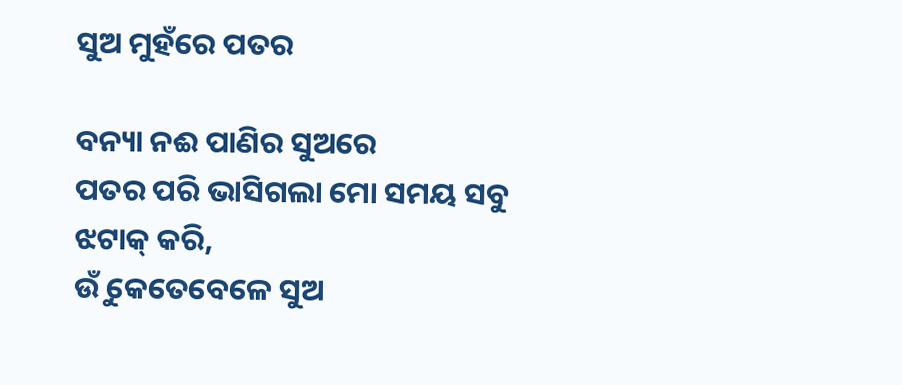ସୁଅ ମୁହଁରେ ପତର

ବନ୍ୟା ନଈ ପାଣିର ସୁଅରେ
ପତର ପରି ଭାସିଗଲା ମୋ ସମୟ ସବୁ
ଝଟାକ୍ କରି,
ଉୁଁ କେତେବେଳେ ସୁଅ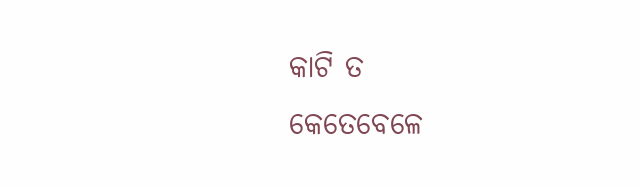କାଟି ତ
କେତେବେଳେ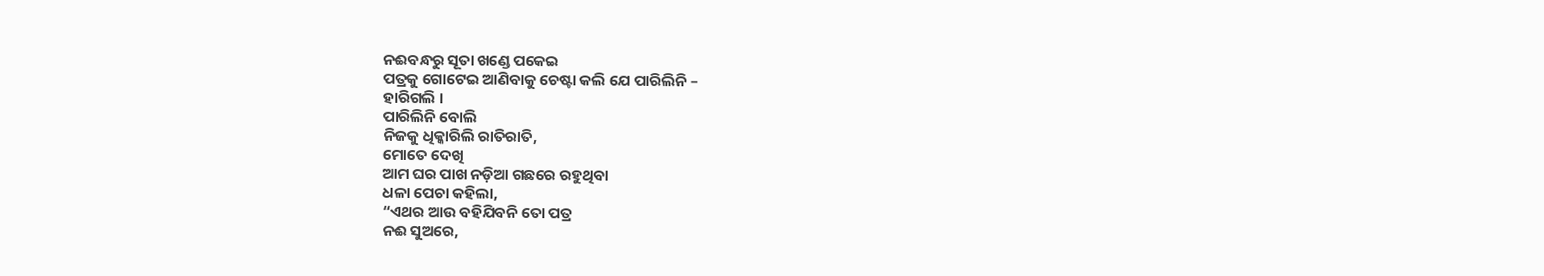ନଈବନ୍ଧରୁ ସୂତା ଖଣ୍ଡେ ପକେଇ
ପତ୍ରକୁ ଗୋଟେଇ ଆଣିବାକୁ ଚେଷ୍ଟା କଲି ଯେ ପାରିଲିନି –
ହାରିଗଲି ।
ପାରିଲିନି ବୋଲି
ନିଜକୁ ଧିକ୍କାରିଲି ରାତିରାତି,
ମୋତେ ଦେଖି
ଆମ ଘର ପାଖ ନଡ଼ିଆ ଗଛରେ ରହୁଥିବା
ଧଳା ପେଚା କହିଲା,
“ଏଥର ଆଉ ବହିଯିବନି ତୋ ପତ୍ର
ନଈ ସୁଅରେ,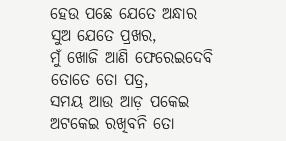ହେଉ ପଛେ ଯେତେ ଅନ୍ଧାର
ସୁଅ ଯେତେ ପ୍ରଖର,
ମୁଁ ଖୋଜି ଆଣି ଫେରେଇଦେବି
ତୋତେ ତୋ ପତ୍ର,
ସମୟ ଆଉ ଆଡ଼ ପକେଇ
ଅଟକେଇ ରଖିବନି ତୋ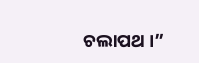ଚଲାପଥ ।”